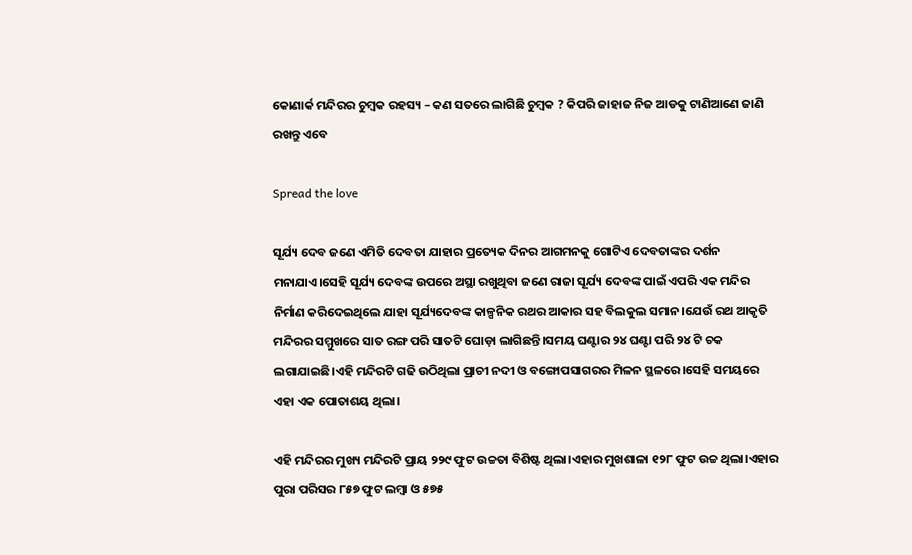କୋଣାର୍କ ମନ୍ଦିରର ଚୁମ୍ବକ ରହସ୍ୟ – କଣ ସତରେ ଲାଗିଛି ଚୁମ୍ବକ ? କିପରି ଜାହାଜ ନିଜ ଆଡକୁ ଟାଣିଆଣେ ଜାଣି ରଖନ୍ତୁ ଏବେ

Spread the love

ସୂର୍ଯ୍ୟ ଦେବ ଜଣେ ଏମିତି ଦେବତା ଯାହାର ପ୍ରତ୍ୟେକ ଦିନର ଆଗମନକୁ ଗୋଟିଏ ଦେବତାଙ୍କର ଦର୍ଶନ ମନାଯାଏ।ସେହି ସୂର୍ଯ୍ୟ ଦେବଙ୍କ ଉପରେ ଅସ୍ଥା ରଖୁଥିବା ଜଣେ ରାଜା ସୂର୍ଯ୍ୟ ଦେବଙ୍କ ପାଇଁ ଏପରି ଏକ ମନ୍ଦିର ନିର୍ମାଣ କରିଦେଇଥିଲେ ଯାହା ସୂର୍ଯ୍ୟଦେବଙ୍କ କାଳ୍ପନିକ ରଥର ଆକାର ସହ ବିଲକୁଲ ସମାନ।ଯେଉଁ ରଥ ଆକୃତି ମନ୍ଦିରର ସମ୍ମୁଖରେ ସାତ ରଙ୍ଗ ପରି ସାତଟି ଘୋଡ଼ା ଲାଗିଛନ୍ତି।ସମୟ ଘଣ୍ଟାର ୨୪ ଘଣ୍ଟା ପରି ୨୪ ଟି ଚକ ଲଗାଯାଇଛି।ଏହି ମନ୍ଦିରଟି ଗଢି ଉଠିଥିଲା ପ୍ରାଚୀ ନଦୀ ଓ ବଙ୍ଗୋପସାଗରର ମିଳନ ସ୍ଥଳରେ।ସେହି ସମୟରେ ଏହା ଏକ ପୋତାଶୟ ଥିଲା।

ଏହି ମନ୍ଦିରର ମୁଖ୍ୟ ମନ୍ଦିରଟି ପ୍ରାୟ ୨୨୯ ଫୁଟ ଉଚ୍ଚତା ବିଶିଷ୍ଟ ଥିଲା।ଏହାର ମୁଖଶାଳା ୧୨୮ ଫୁଟ ଉଚ୍ଚ ଥିଲା।ଏହାର ପୁରା ପରିସର ୮୫୭ ଫୁଟ ଲମ୍ବା ଓ ୫୭୫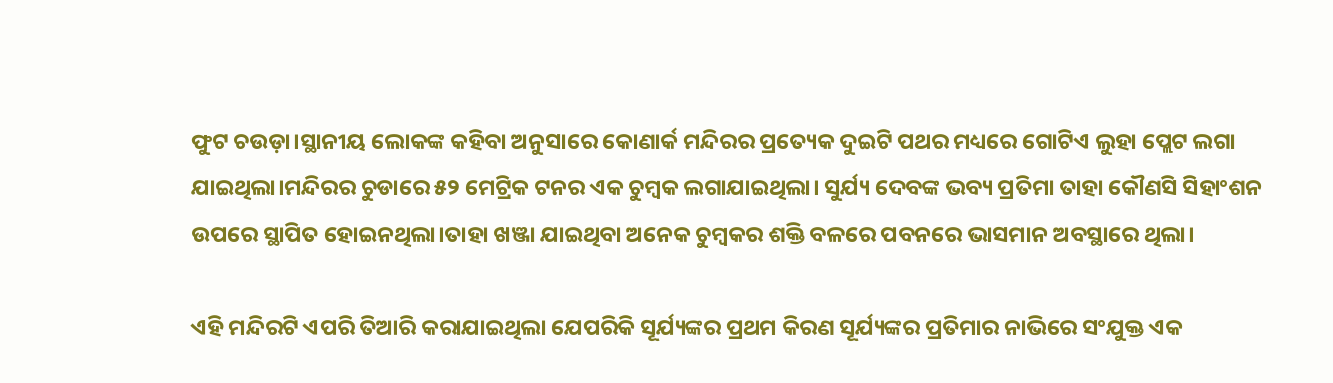ଫୁଟ ଚଉଡ଼ା।ସ୍ଥାନୀୟ ଲୋକଙ୍କ କହିବା ଅନୁସାରେ କୋଣାର୍କ ମନ୍ଦିରର ପ୍ରତ୍ୟେକ ଦୁଇଟି ପଥର ମଧ୍ୟରେ ଗୋଟିଏ ଲୁହା ପ୍ଲେଟ ଲଗା ଯାଇଥିଲା।ମନ୍ଦିରର ଚୁଡାରେ ୫୨ ମେଟ୍ରିକ ଟନର ଏକ ଚୁମ୍ବକ ଲଗାଯାଇଥିଲା। ସୁର୍ଯ୍ୟ ଦେବଙ୍କ ଭବ୍ୟ ପ୍ରତିମା ତାହା କୌଣସି ସିହାଂଶନ ଉପରେ ସ୍ଥାପିତ ହୋଇନଥିଲା।ତାହା ଖଞ୍ଜା ଯାଇଥିବା ଅନେକ ଚୁମ୍ବକର ଶକ୍ତି ବଳରେ ପବନରେ ଭାସମାନ ଅବସ୍ଥାରେ ଥିଲା।

ଏହି ମନ୍ଦିରଟି ଏପରି ତିଆରି କରାଯାଇଥିଲା ଯେପରିକି ସୂର୍ଯ୍ୟଙ୍କର ପ୍ରଥମ କିରଣ ସୂର୍ଯ୍ୟଙ୍କର ପ୍ରତିମାର ନାଭିରେ ସଂଯୁକ୍ତ ଏକ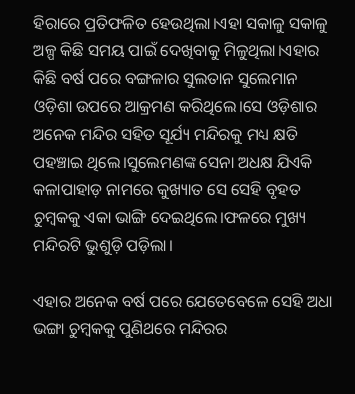ହିରାରେ ପ୍ରତିଫଳିତ ହେଉଥିଲା।ଏହା ସକାଳୁ ସକାଳୁ ଅଳ୍ପ କିଛି ସମୟ ପାଇଁ ଦେଖିବାକୁ ମିଳୁଥିଲା।ଏହାର କିଛି ବର୍ଷ ପରେ ବଙ୍ଗଳାର ସୁଲତାନ ସୁଲେମାନ ଓଡ଼ିଶା ଉପରେ ଆକ୍ରମଣ କରିଥିଲେ।ସେ ଓଡ଼ିଶାର ଅନେକ ମନ୍ଦିର ସହିତ ସୂର୍ଯ୍ୟ ମନ୍ଦିରକୁ ମଧ୍ୟ କ୍ଷତି ପହଞ୍ଚାଇ ଥିଲେ।ସୁଲେମଣଙ୍କ ସେନା ଅଧକ୍ଷ ଯିଏକି କଳାପାହାଡ଼ ନାମରେ କୁଖ୍ୟାତ ସେ ସେହି ବୃହତ ଚୁମ୍ବକକୁ ଏକା ଭାଙ୍ଗି ଦେଇଥିଲେ।ଫଳରେ ମୁଖ୍ୟ ମନ୍ଦିରଟି ଭୁଶୁଡ଼ି ପଡ଼ିଲା।

ଏହାର ଅନେକ ବର୍ଷ ପରେ ଯେତେବେଳେ ସେହି ଅଧା ଭଙ୍ଗା ଚୁମ୍ବକକୁ ପୁଣିଥରେ ମନ୍ଦିରର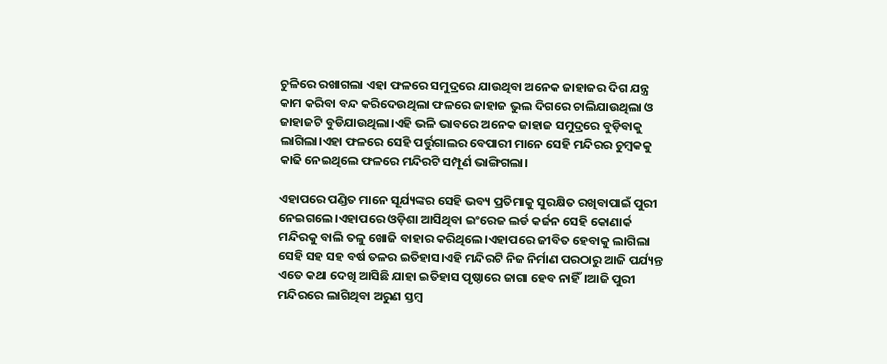ଚୁଳିରେ ରଖାଗଲା ଏହା ଫଳରେ ସମୁଦ୍ରରେ ଯାଉଥିବା ଅନେକ ଜାହାଜର ଦିଗ ଯନ୍ତ୍ର କାମ କରିବା ବନ୍ଦ କରିଦେଉଥିଲା ଫଳରେ ଜାହାଜ ଭୁଲ ଦିଗରେ ଚାଲିଯାଉଥିଲା ଓ ଜାହାଜଟି ବୁଡିଯାଉଥିଲା।ଏହି ଭଳି ଭାବରେ ଅନେକ ଜାହାଜ ସମୁଦ୍ରରେ ବୁଡ଼ିବାକୁ ଲାଗିଲା।ଏହା ଫଳରେ ସେହି ପର୍ତ୍ତୁଗାଲର ବେପାରୀ ମାନେ ସେହି ମନ୍ଦିରର ଚୁମ୍ବକକୁ କାଢି ନେଇଥିଲେ ଫଳରେ ମନ୍ଦିରଟି ସମ୍ପୂର୍ଣ ଭାଙ୍ଗିଗଲା।

ଏହାପରେ ପଣ୍ଡିତ ମାନେ ସୂର୍ଯ୍ୟଙ୍କର ସେହି ଭବ୍ୟ ପ୍ରତିମାକୁ ସୁରକ୍ଷିତ ରଖିବାପାଇଁ ପୁରୀ ନେଇଗଲେ।ଏହାପରେ ଓଡ଼ିଶା ଆସିଥିବା ଇଂରେଜ ଲର୍ଡ କର୍ଜନ ସେହି କୋଣାର୍କ ମନ୍ଦିରକୁ ବାଲି ତଳୁ ଖୋଜି ବାହାର କରିଥିଲେ।ଏହାପରେ ଜୀବିତ ହେବାକୁ ଲାଗିଲା ସେହି ସହ ସହ ବର୍ଷ ତଳର ଇତିହାସ।ଏହି ମନ୍ଦିରଟି ନିଜ ନିର୍ମାଣ ପରଠାରୁ ଆଜି ପର୍ଯ୍ୟନ୍ତ ଏତେ କଥା ଦେଖି ଆସିଛି ଯାହା ଇତିହାସ ପୃଷ୍ଠାରେ ଜାଗା ହେବ ନାହିଁ।ଆଜି ପୁରୀ ମନ୍ଦିରରେ ଲାଗିଥିବା ଅରୁଣ ସ୍ତମ୍ବ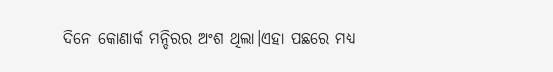ଦିନେ କୋଣାର୍କ ମନ୍ଦିରର ଅଂଶ ଥିଲା।ଏହା ପଛରେ ମଧ୍ୟ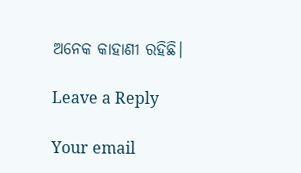ଅନେକ କାହାଣୀ ରହିଛି।

Leave a Reply

Your email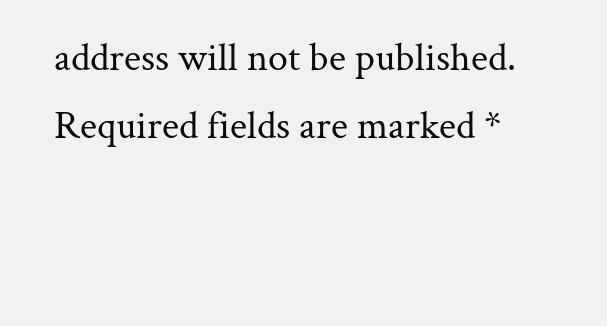address will not be published. Required fields are marked *